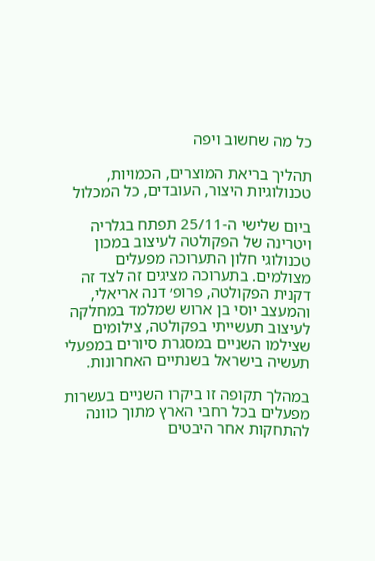כל מה שחשוב ויפה

תהליך בריאת המוצרים, הכמויות, טכנולוגיות היצור, העובדים, כל המכלול

ביום שלישי ה-25/11 תפתח בגלריה ויטרינה של הפקולטה לעיצוב במכון טכנולוגי חלון התערוכה מפעלים מצולמים. בתערוכה מציגים זה לצד זה דקנית הפקולטה, פרופ׳ דנה אריאלי, והמעצב יוסי בן ארוש שמלמד במחלקה לעיצוב תעשייתי בפקולטה, צילומים שצילמו השניים במסגרת סיורים במפעלי תעשיה בישראל בשנתיים האחרונות.

במהלך תקופה זו ביקרו השניים בעשרות מפעלים בכל רחבי הארץ מתוך כוונה להתחקות אחר היבטים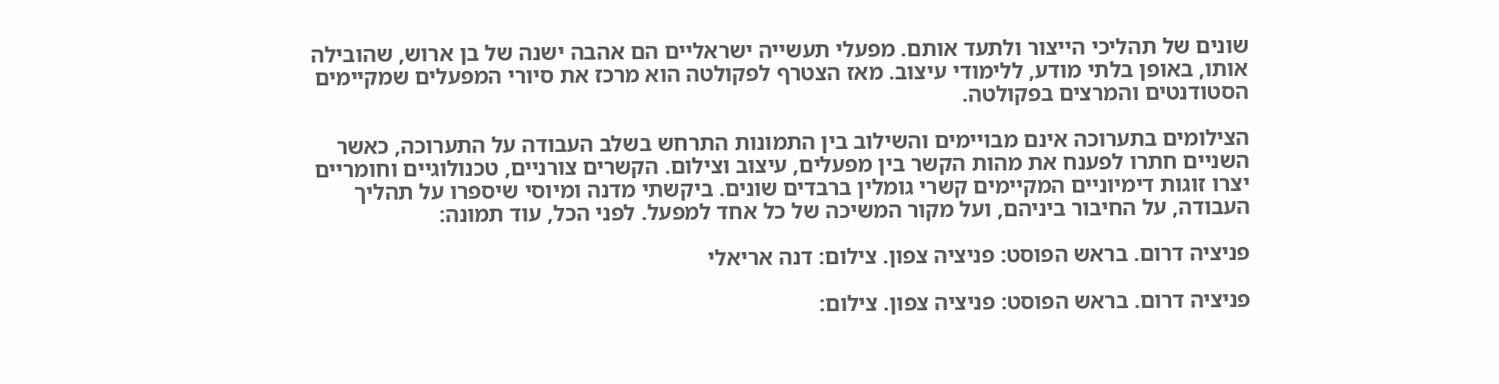שונים של תהליכי הייצור ולתעד אותם. מפעלי תעשייה ישראליים הם אהבה ישנה של בן ארוש, שהובילה אותו, באופן בלתי מודע, ללימודי עיצוב. מאז הצטרף לפקולטה הוא מרכז את סיורי המפעלים שמקיימים הסטודנטים והמרצים בפקולטה.

הצילומים בתערוכה אינם מבויימים והשילוב בין התמונות התרחש בשלב העבודה על התערוכה, כאשר השניים חתרו לפענח את מהות הקשר בין מפעלים, עיצוב וצילום. הקשרים צורניים, טכנולוגיים וחומריים יצרו זוגות דימיוניים המקיימים קשרי גומלין ברבדים שונים. ביקשתי מדנה ומיוסי שיספרו על תהליך העבודה, על החיבור ביניהם, ועל מקור המשיכה של כל אחד למפעל. לפני הכל, עוד תמונה:

פניציה דרום. בראש הפוסט: פניציה צפון. צילום: דנה אריאלי

פניציה דרום. בראש הפוסט: פניציה צפון. צילום: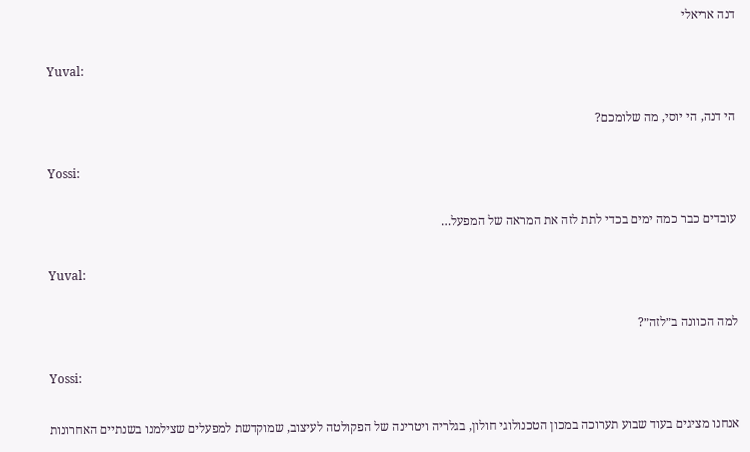דנה אריאלי

Yuval:

הי דנה, הי יוסי, מה שלומכם?

Yossi:

עובדים כבר כמה ימים בכדי לתת לזה את המראה של המפעל…

Yuval:

למה הכוונה ב״לזה״?

Yossi:

אנחנו מציגים בעוד שבוע תערוכה במכון הטכנולוגי חולון, בגלריה ויטרינה של הפקולטה לעיצוב, שמוקדשת למפעלים שצילמנו בשנתיים האחרונות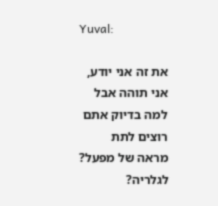Yuval:

את זה אני יודע, אני תוהה אבל למה בדיוק אתם רוצים לתת מראה של מפעל? לגלריה?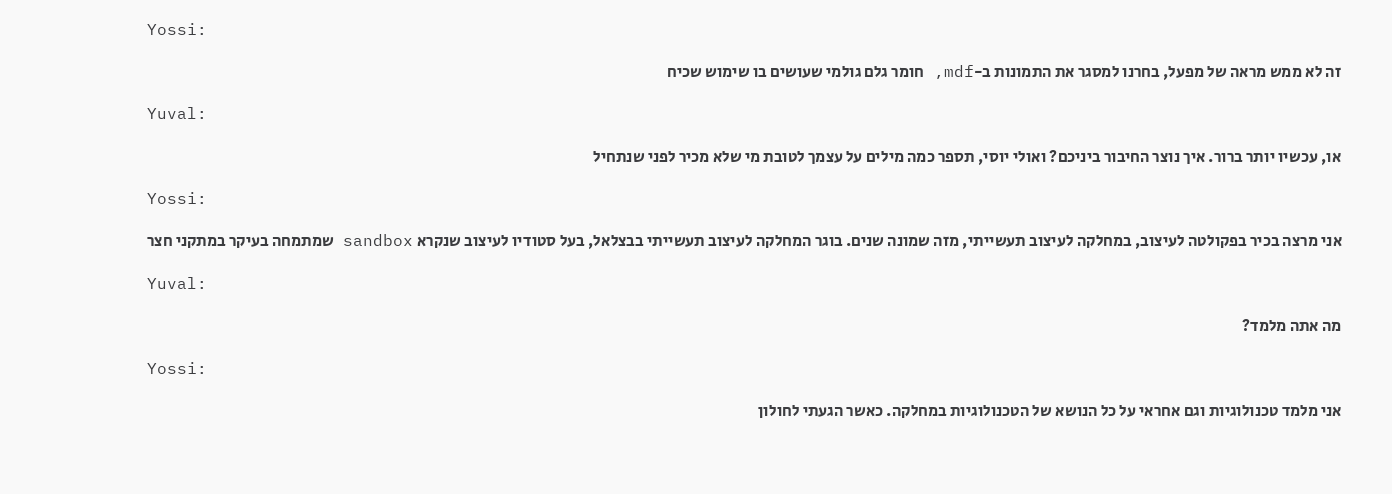Yossi:

זה לא ממש מראה של מפעל, בחרנו למסגר את התמונות ב-mdf, חומר גלם גולמי שעושים בו שימוש שכיח

Yuval:

או, עכשיו יותר ברור. איך נוצר החיבור ביניכם? ואולי יוסי, תספר כמה מילים על עצמך לטובת מי שלא מכיר לפני שנתחיל

Yossi:

אני מרצה בכיר בפקולטה לעיצוב, במחלקה לעיצוב תעשייתי, מזה שמונה שנים. בוגר המחלקה לעיצוב תעשייתי בבצלאל, בעל סטודיו לעיצוב שנקרא sandbox שמתמחה בעיקר במתקני חצר

Yuval:

מה אתה מלמד?

Yossi:

אני מלמד טכנולוגיות וגם אחראי על כל הנושא של הטכנולוגיות במחלקה. כאשר הגעתי לחולון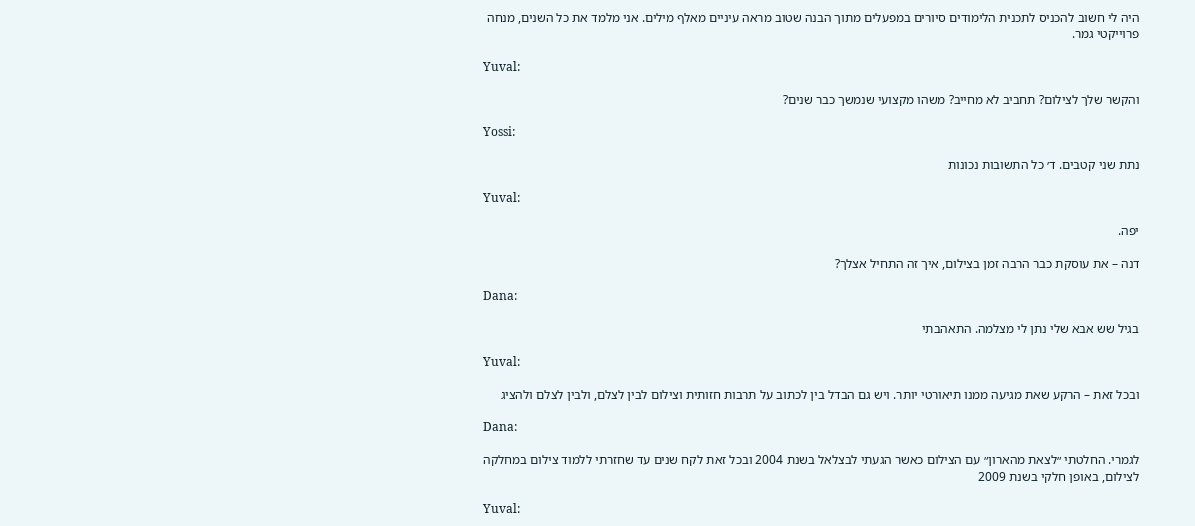היה לי חשוב להכניס לתכנית הלימודים סיורים במפעלים מתוך הבנה שטוב מראה עיניים מאלף מילים. אני מלמד את כל השנים, מנחה פרוייקטי גמר.

Yuval:

והקשר שלך לצילום? תחביב לא מחייב? משהו מקצועי שנמשך כבר שנים?

Yossi:

נתת שני קטבים. ד׳ כל התשובות נכונות

Yuval:

יפה.

דנה – את עוסקת כבר הרבה זמן בצילום, איך זה התחיל אצלך?

Dana:

בגיל שש אבא שלי נתן לי מצלמה. התאהבתי

Yuval:

ובכל זאת – הרקע שאת מגיעה ממנו תיאורטי יותר. ויש גם הבדל בין לכתוב על תרבות חזותית וצילום לבין לצלם, ולבין לצלם ולהציג

Dana:

לגמרי. החלטתי ״לצאת מהארון״ עם הצילום כאשר הגעתי לבצלאל בשנת 2004 ובכל זאת לקח שנים עד שחזרתי ללמוד צילום במחלקה לצילום, באופן חלקי בשנת 2009

Yuval: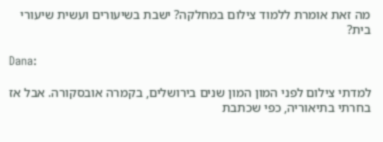מה זאת אומרת ללמוד צילום במחלקה? ישבת בשיעורים ועשית שיעורי בית?

Dana:

למדתי צילום לפני המון המון שנים בירושלים, בקמרה אובסקורה. אבל אז בחרתי בתיאוריה, כפי שכתבת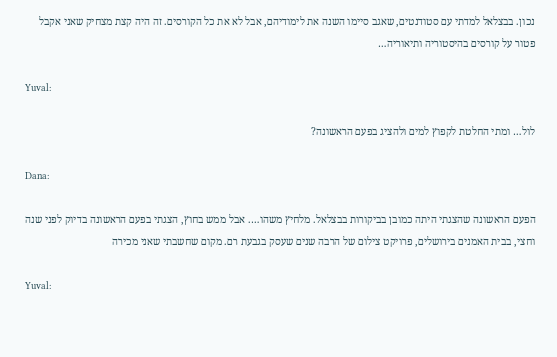נכון. בבצלאל למדתי עם סטודנטים, שאגב סיימו השנה את לימודיהם, אבל לא את כל הקורסים. זה היה קצת מצחיק שאני אקבל פטור על קורסים בהיסטוריה ותיאוריה…

Yuval:

לול… ומתי החלטת לקפוץ למים ולהציג בפעם הראשונה?

Dana:

הפעם הראשונה שהצגתי היתה כמובן בביקורות בבצלאל. מלחיץ משהו…. אבל ממש בחוץ, הצגתי בפעם הראשונה בדיוק לפני שנה וחצי, בבית האמנים בירושלים, פרויקט צילום של הרבה שנים שעסק בגבעת רם. מקום שחשבתי שאני מכירה

Yuval: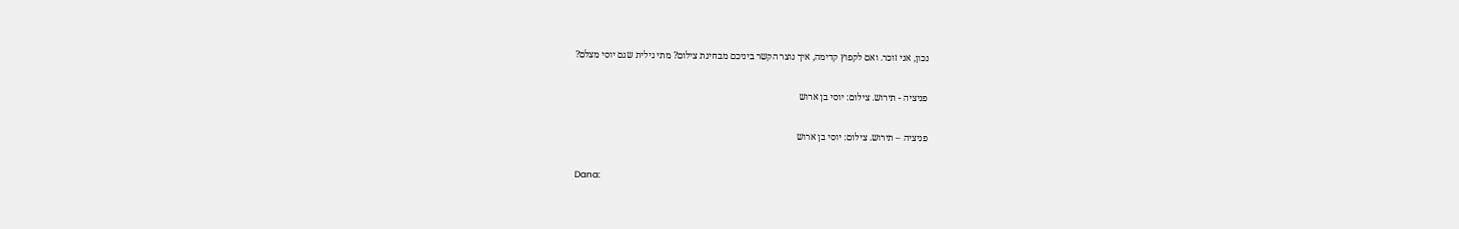נכון, אני זוכר. ואם לקפוץ קדימה, איך נוצר הקשר ביניכם מבחינת צילום? מתי גילית שגם יוסי מצלם?

פניציה - תירוש. צילום: יוסי בן ארוש

פניציה – תירוש. צילום: יוסי בן ארוש

Dana: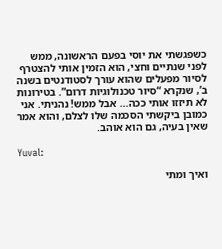כשפגשתי את יוסי בפעם הראשונה, ממש לפני שנתיים וחצי, הוא הזמין אותי להצטרף לסיור מפעלים שהוא עורך לסטודנטים בשנה ב’, שנקרא “סיור טכנולוגיות דרום”. בטירונות לא תיזזו אותי ככה… אבל ממש! נהניתי. אני כמובן ביקשתי הסכמה שלו לצלם, והוא אמר שאין בעיה, גם הוא אוהב.

Yuval:

ואיך ומתי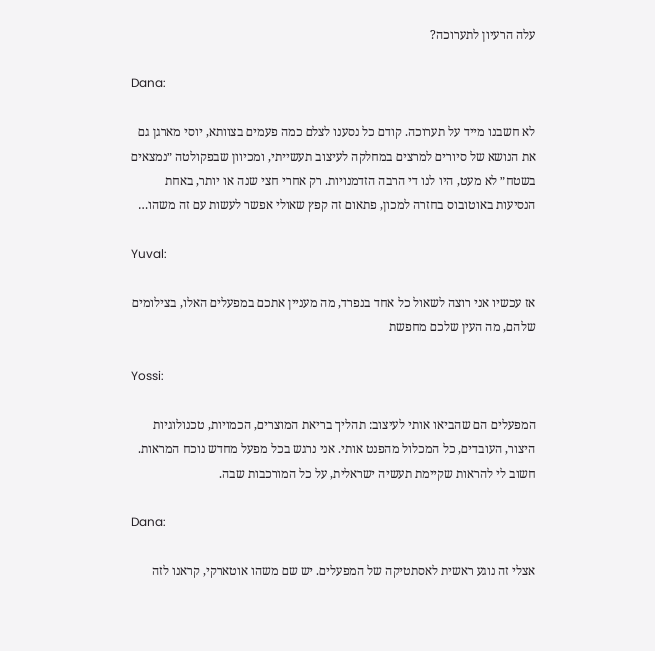עלה הרעיון לתערוכה?

Dana:

לא חשבנו מייד על תערוכה. קודם כל נסענו לצלם כמה פעמים בצוותא, יוסי מארגן גם את הנושא של סיורים למרצים במחלקה לעיצוב תעשייתי, ומכיוון שבפקולטה ״נמצאים בשטח״ לא מעט, היו לנו די הרבה הזדמנויות. רק אחרי חצי שנה או יותר, באחת הנסיעות באוטובוס בחזרה למכון, פתאום זה קפץ שאולי אפשר לעשות עם זה משהו…

Yuval:

אז עכשיו אני רוצה לשאול כל אחד בנפרד, מה מעניין אתכם במפעלים האלו, בצילומים שלהם, מה העין שלכם מחפשת

Yossi:

המפעלים הם שהביאו אותי לעיצוב: תהליך בריאת המוצרים, הכמויות, טכנולוגיות היצור, העובדים, כל המכלול מהפנט אותי. אני נרגש בכל מפעל מחדש נוכח המראות. חשוב לי להראות שקיימת תעשיה ישראלית, על כל המורכבות שבה.

Dana:

אצלי זה נוגע ראשית לאסתטיקה של המפעלים. יש שם משהו אוטארקי, קראנו לזה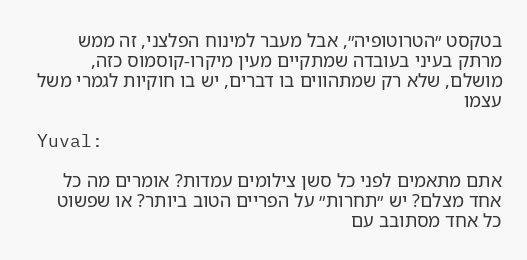בטקסט ״הטרוטופיה״, אבל מעבר למינוח הפלצני, זה ממש מרתק בעיני בעובדה שמתקיים מעין מיקרו-קוסמוס כזה, מושלם, שלא רק שמתהווים בו דברים, יש בו חוקיות לגמרי משל עצמו

Yuval:

אתם מתאמים לפני כל סשן צילומים עמדות? אומרים מה כל אחד מצלם? יש ״תחרות״ על הפריים הטוב ביותר? או שפשוט כל אחד מסתובב עם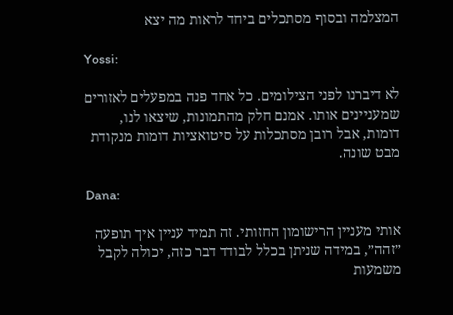המצלמה ובסוף מסתכלים ביחד לראות מה יצא

Yossi:

לא דיברנו לפני הצילומים. כל אחד פנה במפעלים לאזורים שמעניינים אותו. אמנם חלק מהתמונות, שיצאו לנו, דומות, אבל רובן מסתכלות על סיטואציות דומות מנקודת מבט שונה.

Dana:

אותי מעניין הרישומון החזותי. זה תמיד עניין איך תופעה ״זהה״, במידה שניתן בכלל לבודד דבר כזה, יכולה לקבל משמעות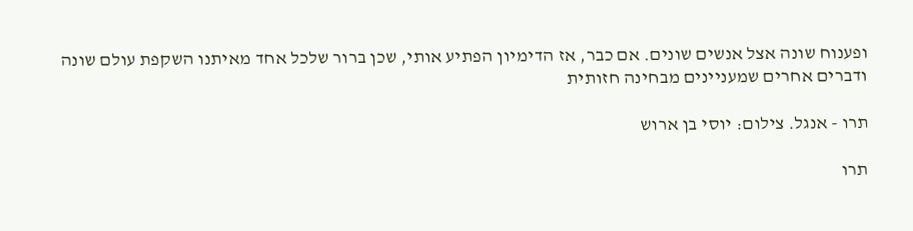ופענוח שונה אצל אנשים שונים. אם כבר, אז הדימיון הפתיע אותי, שכן ברור שלכל אחד מאיתנו השקפת עולם שונה ודברים אחרים שמעניינים מבחינה חזותית

תרו - אנגל. צילום: יוסי בן ארוש

תרו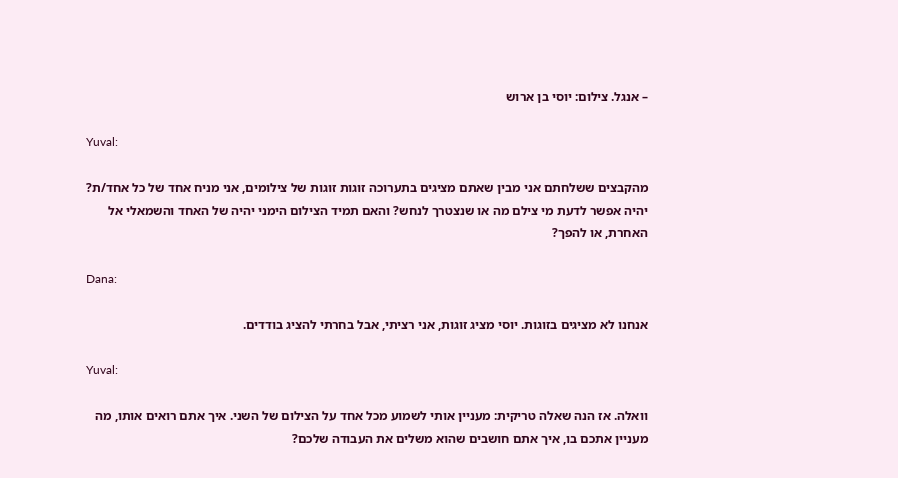– אנגל. צילום: יוסי בן ארוש

Yuval:

מהקבצים ששלחתם אני מבין שאתם מציגים בתערוכה זוגות זוגות של צילומים, אני מניח אחד של כל אחד/ת? יהיה אפשר לדעת מי צילם מה או שנצטרך לנחש? והאם תמיד הצילום הימני יהיה של האחד והשמאלי אל האחרת, או להפך?

Dana:

אנחנו לא מציגים בזוגות. יוסי מציג זוגות, אני רציתי, אבל בחרתי להציג בודדים.

Yuval:

וואלה. אז הנה שאלה טריקית: מעניין אותי לשמוע מכל אחד על הצילום של השני. איך אתם רואים אותו, מה מעניין אתכם בו, איך אתם חושבים שהוא משלים את העבודה שלכם?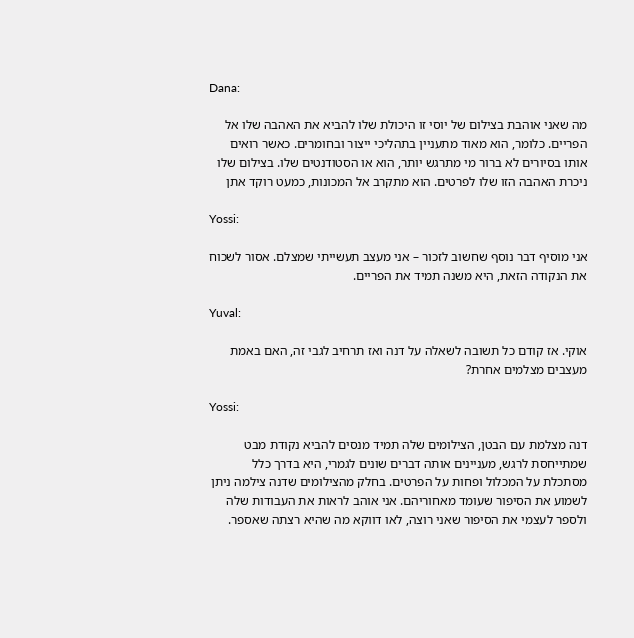Dana:

מה שאני אוהבת בצילום של יוסי זו היכולת שלו להביא את האהבה שלו אל הפריים. כלומר, הוא מאוד מתעניין בתהליכי ייצור ובחומרים. כאשר רואים אותו בסיורים לא ברור מי מתרגש יותר, הוא או הסטודנטים שלו. בצילום שלו ניכרת האהבה הזו שלו לפרטים. הוא מתקרב אל המכונות, כמעט רוקד אתן

Yossi:

אני מוסיף דבר נוסף שחשוב לזכור – אני מעצב תעשייתי שמצלם. אסור לשכוח את הנקודה הזאת, היא משנה תמיד את הפריים.

Yuval:

אוקי. אז קודם כל תשובה לשאלה על דנה ואז תרחיב לגבי זה, האם באמת מעצבים מצלמים אחרת?

Yossi:

דנה מצלמת עם הבטן, הצילומים שלה תמיד מנסים להביא נקודת מבט שמתייחסת לרגש, מעניינים אותה דברים שונים לגמרי, היא בדרך כלל מסתכלת על המכלול ופחות על הפרטים. בחלק מהצילומים שדנה צילמה ניתן לשמוע את הסיפור שעומד מאחוריהם. אני אוהב לראות את העבודות שלה ולספר לעצמי את הסיפור שאני רוצה, לאו דווקא מה שהיא רצתה שאספר.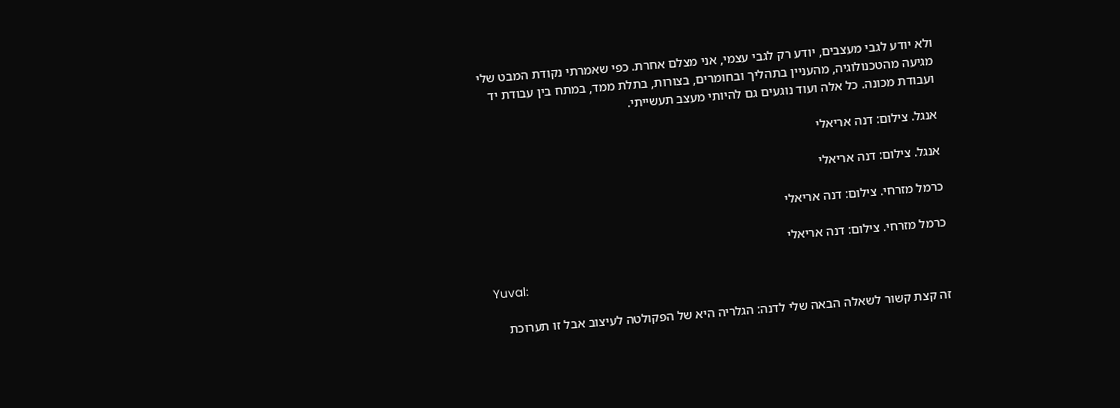ולא יודע לגבי מעצבים, יודע רק לגבי עצמי, אני מצלם אחרת. כפי שאמרתי נקודת המבט שלי מגיעה מהטכנולוגיה, מהעניין בתהליך ובחומרים, בצורות, בתלת ממד, במתח בין עבודת יד ועבודת מכונה. כל אלה ועוד נוגעים גם להיותי מעצב תעשייתי.

אנגל. צילום: דנה אריאלי

אנגל. צילום: דנה אריאלי

כרמל מזרחי. צילום: דנה אריאלי

כרמל מזרחי. צילום: דנה אריאלי

Yuval:

זה קצת קשור לשאלה הבאה שלי לדנה: הגלריה היא של הפקולטה לעיצוב אבל זו תערוכת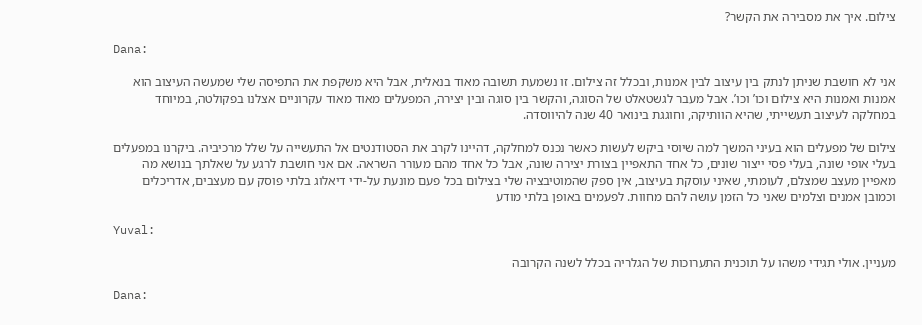צילום. איך את מסבירה את הקשר?

Dana:

אני לא חושבת שניתן לנתק בין עיצוב לבין אמנות, ובכלל זה צילום. זו נשמעת תשובה מאוד בנאלית, אבל היא משקפת את התפיסה שלי שמעשה העיצוב הוא אמנות ואמנות היא צילום וכו’ וכו’. אבל מעבר לגשטאלט של הסוגה, והקשר בין סוגה ובין יצירה, המפעלים מאוד מאוד עקרוניים אצלנו בפקולטה, במיוחד במחלקה לעיצוב תעשייתי, שהיא הוותיקה, וחוגגת בינואר 40 שנה להיווסדה.

צילום של מפעלים הוא בעיני המשך למה שיוסי ביקש לעשות כאשר נכנס למחלקה, דהיינו לקרב את הסטודנטים אל התעשייה על שלל מרכיביה. ביקרנו במפעלים בעלי אופי שונה, בעלי פסי ייצור שונים, כל אחד התאפיין בצורת יצירה שונה, אבל כל אחד מהם מעורר השראה. אם אני חושבת לרגע על שאלתך בנושא מה מאפיין מעצב שמצלם, לעומתי, שאיני עוסקת בעיצוב, אין ספק שהמוטיבציה שלי בצילום בכל פעם מונעת על-ידי דיאלוג בלתי פוסק עם מעצבים, אדריכלים וכמובן אמנים וצלמים שאני כל הזמן עושה להם מחוות. לפעמים באופן בלתי מודע

Yuval:

מעניין. אולי תגידי משהו על תוכנית התערוכות של הגלריה בכלל לשנה הקרובה

Dana: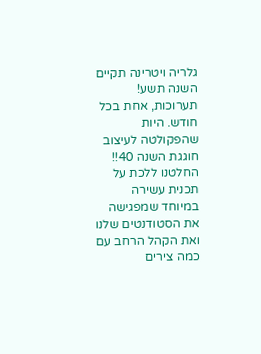גלריה ויטרינה תקיים השנה תשע! תערוכות, אחת בכל חודש. היות שהפקולטה לעיצוב חוגגת השנה 40!! החלטנו ללכת על תכנית עשירה במיוחד שמפגישה את הסטודנטים שלנו ואת הקהל הרחב עם כמה צירים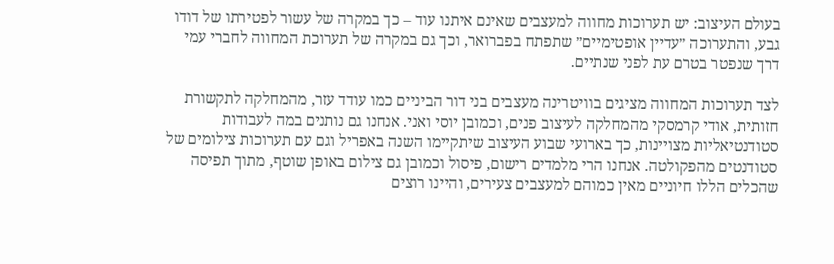בעולם העיצוב: יש תערוכות מחווה למעצבים שאינם איתנו עוד – כך במקרה של עשור לפטירתו של דודו גבע, והתערוכה ״עדיין אופטימיים״ שתפתח בפברואר, וכך גם במקרה של תערוכת המחווה לחברי עמי דרך שנפטר בטרם עת לפני שנתיים.

לצד תערוכות המחווה מציגים בוויטרינה מעצבים בני דור הביניים כמו עודד עזר, מהמחלקה לתקשורת חזותית, אודי קרמסקי מהמחלקה לעיצוב פנים, וכמובן יוסי ואני. אנחנו גם נותנים במה לעבודות סטודנטיאליות מצויינות, כך בארועי שבוע העיצוב שיתקיימו השנה באפריל וגם עם תערוכות צילומים של סטודנטים מהפקולטה. אנחנו הרי מלמדים רישום, פיסול וכמובן גם צילום באופן שוטף, מתוך תפיסה שהכלים הללו חיוניים מאין כמוהם למעצבים צעירים, והיינו רוצים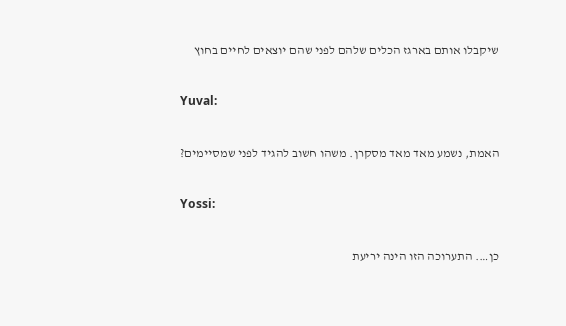שיקבלו אותם בארגז הכלים שלהם לפני שהם יוצאים לחיים בחוץ

Yuval:

האמת, נשמע מאד מאד מסקרן. משהו חשוב להגיד לפני שמסיימים?

Yossi:

כן…. התערוכה הזו הינה יריעת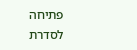פתיחה לסדרת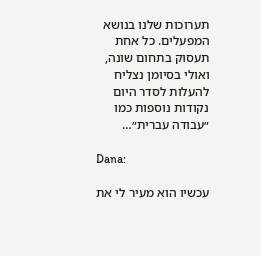תערוכות שלנו בנושא המפעלים. כל אחת תעסוק בתחום שונה, ואולי בסיומן נצליח להעלות לסדר היום נקודות נוספות כמו ״עבודה עברית״…

Dana:

עכשיו הוא מעיר לי את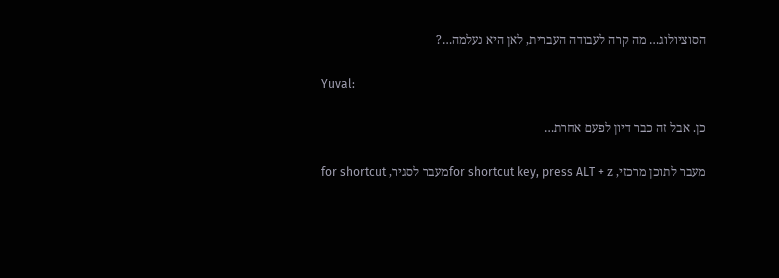הסוציולוג… מה קרה לעבודה העברית, לאן היא נעלמה…?

Yuval:

כן. אבל זה כבר דיון לפעם אחרת…

מעבר לתוכן מרכזי, for shortcut key, press ALT + zמעבר לסגיר, for shortcut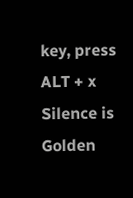key, press ALT + x
Silence is Golden